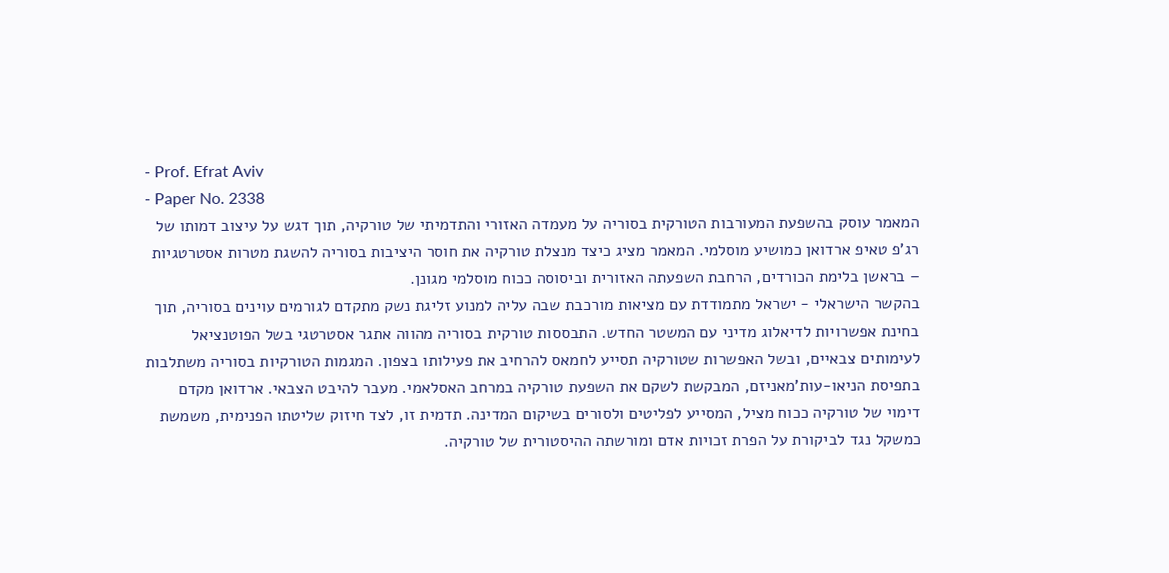- Prof. Efrat Aviv
- Paper No. 2338
המאמר עוסק בהשפעת המעורבות הטורקית בסוריה על מעמדה האזורי והתדמיתי של טורקיה, תוך דגש על עיצוב דמותו של רג'פ טאיפ ארדואן כמושיע מוסלמי. המאמר מציג כיצד מנצלת טורקיה את חוסר היציבות בסוריה להשגת מטרות אסטרטגיות – בראשן בלימת הכורדים, הרחבת השפעתה האזורית וביסוסה ככוח מוסלמי מגונן.
בהקשר הישראלי - ישראל מתמודדת עם מציאות מורכבת שבה עליה למנוע זליגת נשק מתקדם לגורמים עוינים בסוריה, תוך בחינת אפשרויות לדיאלוג מדיני עם המשטר החדש. התבססות טורקית בסוריה מהווה אתגר אסטרטגי בשל הפוטנציאל לעימותים צבאיים, ובשל האפשרות שטורקיה תסייע לחמאס להרחיב את פעילותו בצפון. המגמות הטורקיות בסוריה משתלבות בתפיסת הניאו-עות'מאניזם, המבקשת לשקם את השפעת טורקיה במרחב האסלאמי. מעבר להיבט הצבאי. ארדואן מקדם דימוי של טורקיה ככוח מציל, המסייע לפליטים ולסורים בשיקום המדינה. תדמית זו, לצד חיזוק שליטתו הפנימית, משמשת כמשקל נגד לביקורת על הפרת זכויות אדם ומורשתה ההיסטורית של טורקיה.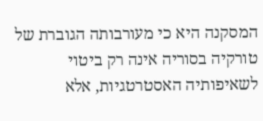המסקנה היא כי מעורבותה הגוברת של טורקיה בסוריה אינה רק ביטוי לשאיפותיה האסטרטגיות, אלא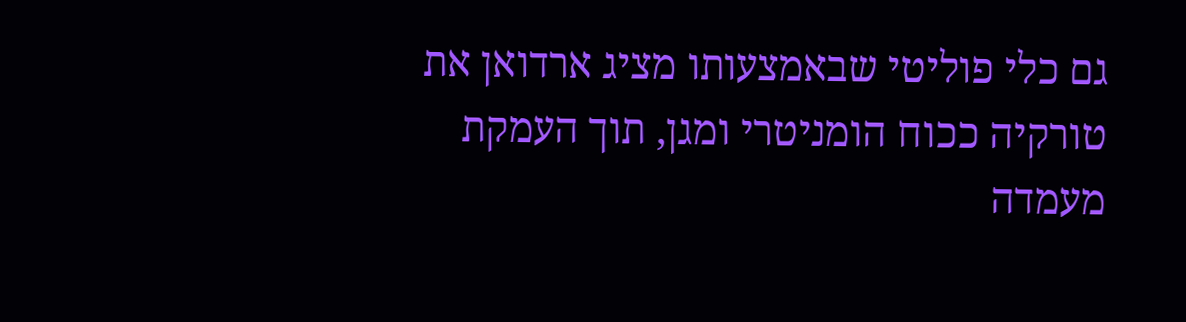גם כלי פוליטי שבאמצעותו מציג ארדואן את טורקיה ככוח הומניטרי ומגן, תוך העמקת מעמדה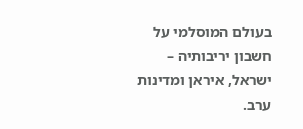בעולם המוסלמי על חשבון יריבותיה – ישראל, איראן ומדינות ערב.